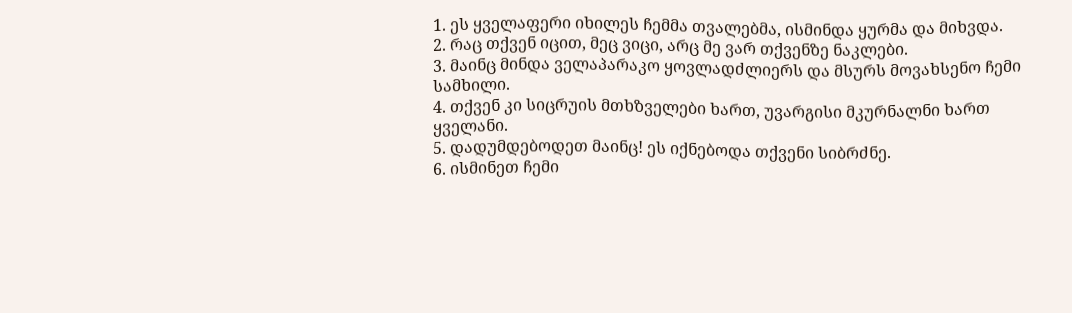1. ეს ყველაფერი იხილეს ჩემმა თვალებმა, ისმინდა ყურმა და მიხვდა.
2. რაც თქვენ იცით, მეც ვიცი, არც მე ვარ თქვენზე ნაკლები.
3. მაინც მინდა ველაპარაკო ყოვლადძლიერს და მსურს მოვახსენო ჩემი სამხილი.
4. თქვენ კი სიცრუის მთხზველები ხართ, უვარგისი მკურნალნი ხართ ყველანი.
5. დადუმდებოდეთ მაინც! ეს იქნებოდა თქვენი სიბრძნე.
6. ისმინეთ ჩემი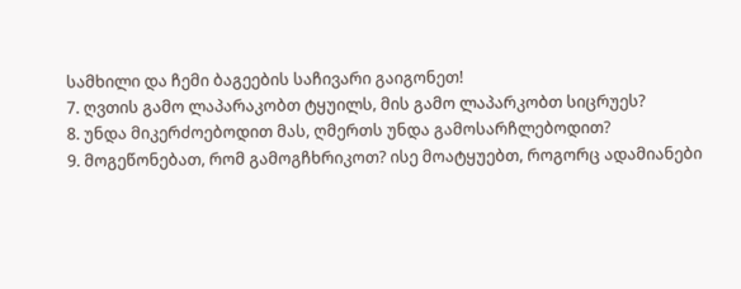სამხილი და ჩემი ბაგეების საჩივარი გაიგონეთ!
7. ღვთის გამო ლაპარაკობთ ტყუილს, მის გამო ლაპარკობთ სიცრუეს?
8. უნდა მიკერძოებოდით მას, ღმერთს უნდა გამოსარჩლებოდით?
9. მოგეწონებათ, რომ გამოგჩხრიკოთ? ისე მოატყუებთ, როგორც ადამიანები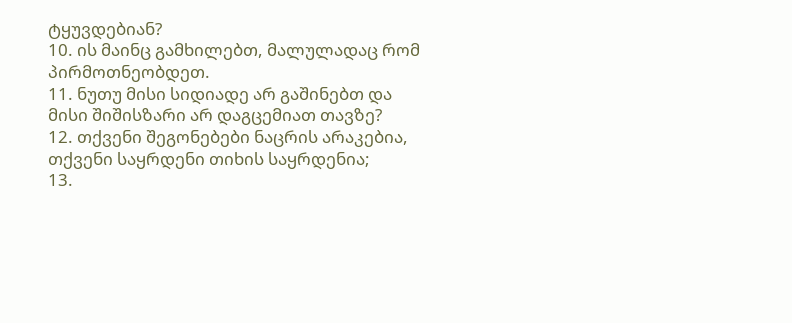ტყუვდებიან?
10. ის მაინც გამხილებთ, მალულადაც რომ პირმოთნეობდეთ.
11. ნუთუ მისი სიდიადე არ გაშინებთ და მისი შიშისზარი არ დაგცემიათ თავზე?
12. თქვენი შეგონებები ნაცრის არაკებია, თქვენი საყრდენი თიხის საყრდენია;
13.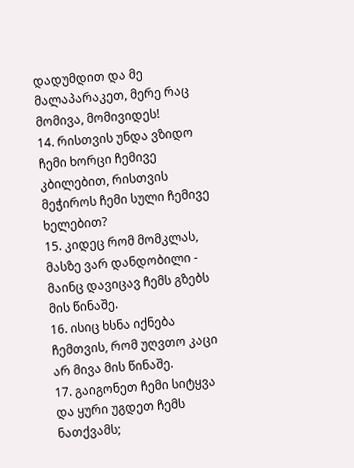დადუმდით და მე მალაპარაკეთ, მერე რაც მომივა, მომივიდეს!
14. რისთვის უნდა ვზიდო ჩემი ხორცი ჩემივე კბილებით, რისთვის მეჭიროს ჩემი სული ჩემივე ხელებით?
15. კიდეც რომ მომკლას, მასზე ვარ დანდობილი - მაინც დავიცავ ჩემს გზებს მის წინაშე.
16. ისიც ხსნა იქნება ჩემთვის, რომ უღვთო კაცი არ მივა მის წინაშე.
17. გაიგონეთ ჩემი სიტყვა და ყური უგდეთ ჩემს ნათქვამს;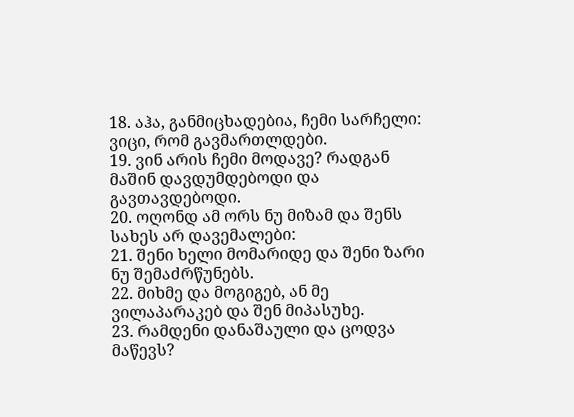18. აჰა, განმიცხადებია, ჩემი სარჩელი: ვიცი, რომ გავმართლდები.
19. ვინ არის ჩემი მოდავე? რადგან მაშინ დავდუმდებოდი და გავთავდებოდი.
20. ოღონდ ამ ორს ნუ მიზამ და შენს სახეს არ დავემალები:
21. შენი ხელი მომარიდე და შენი ზარი ნუ შემაძრწუნებს.
22. მიხმე და მოგიგებ, ან მე ვილაპარაკებ და შენ მიპასუხე.
23. რამდენი დანაშაული და ცოდვა მაწევს?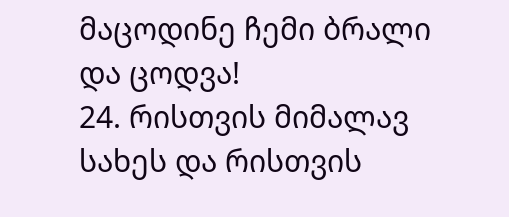მაცოდინე ჩემი ბრალი და ცოდვა!
24. რისთვის მიმალავ სახეს და რისთვის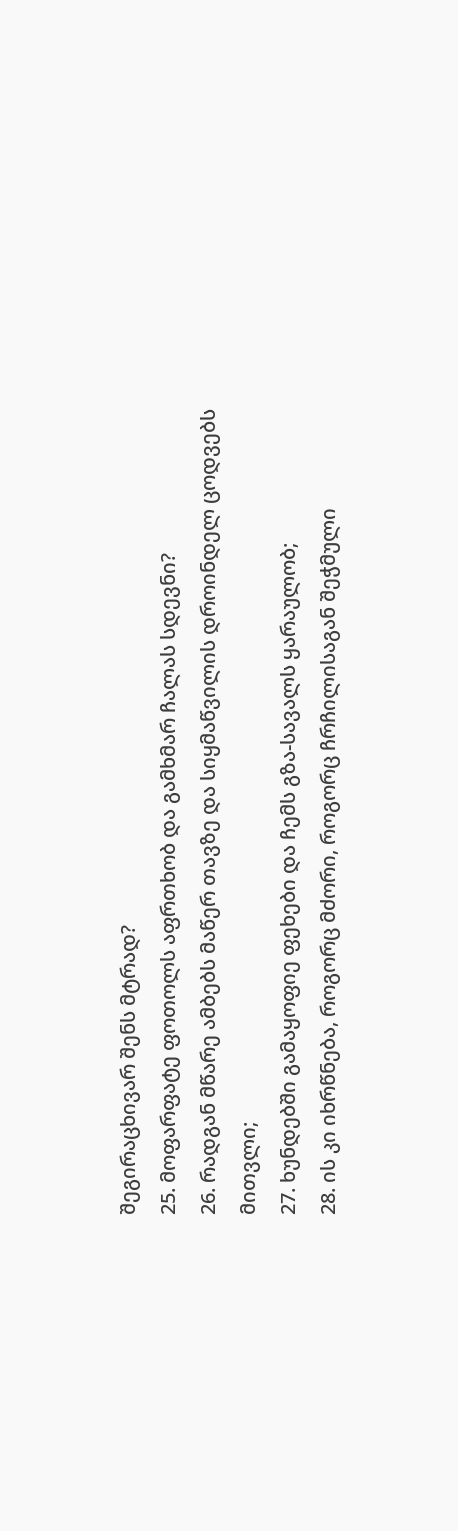შეგირაცხივარ შენს მტრად?
25. მოფარფატე ფოთოლს აფრთხობ და გამხმარ ჩალას სდევნი?
26. რადგან მწარე ამბებს მაწერ თავზე და სიყმაწვილის დროინდელ ცოდვებს მითვლი;
27. ხუნდებში გამაყოფიე ფეხები და ჩემს გზა-სავალს ყარაულობ;
28. ის კი იხრწნება, როგორც მძორი, როგორც ჩრჩილისაგან შეჭმული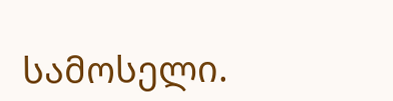სამოსელი.